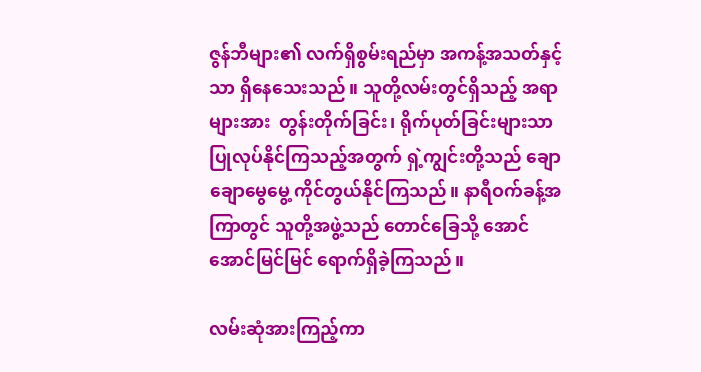ဇွန်ဘီများ၏ လက်ရှိစွမ်းရည်မှာ အကန့်အသတ်နှင့်သာ ရှိနေသေးသည်။ သူတို့လမ်းတွင်ရှိသည့် အရာများအား  တွန်းတိုက်ခြင်း၊ ရိုက်ပုတ်ခြင်းများသာ ပြုလုပ်နိုင်ကြသည့်အတွက် ရှဲ့ကျွင်းတို့သည် ချောချောမွေမွေ့ ကိုင်တွယ်နိုင်ကြသည်။ နာရီဝက်ခန့်အကြာတွင် သူတို့အဖွဲ့သည် တောင်ခြေသို့ အောင်အောင်မြင်မြင် ရောက်ရှိခဲ့ကြသည်။

လမ်းဆုံအားကြည့်ကာ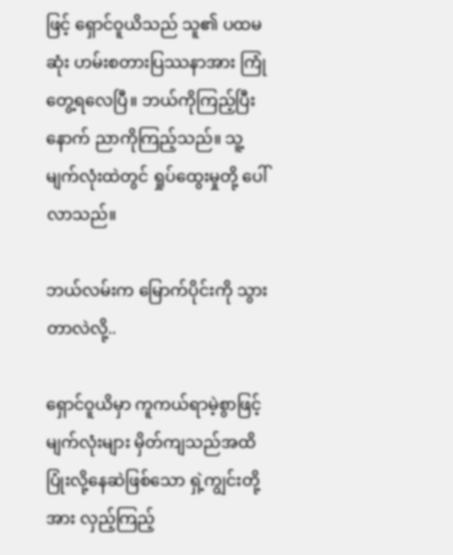ဖြင့် ရှောင်ဝူယိသည် သူ၏ ပထမဆုံး ဟမ်းစတားပြဿနာအား ကြုံတွေ့ရလေပြီ။ ဘယ်ကိုကြည့်ပြီးနောက် ညာကိုကြည့်သည်။ သူ့မျက်လုံးထဲတွင် ရှုပ်ထွေးမှုတို့ ပေါ်လာသည်။

ဘယ်လမ်းက မြောက်ပိုင်းကို သွားတာလဲလို့..

ရှောင်ဝူယိမှာ ကူကယ်ရာမဲ့စွာဖြင့် မျက်လုံးများ မှိတ်ကျသည်အထိ ပြုံးလို့နေဆဲဖြစ်သော ရှဲ့ကျွင်းတို့အား လှည့်ကြည့်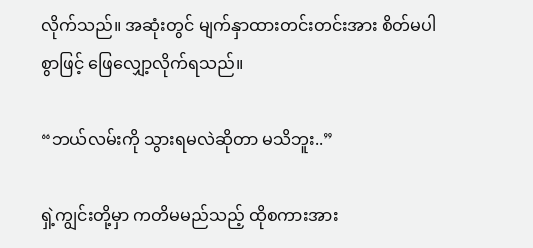လိုက်သည်။ အဆုံးတွင် မျက်နှာထားတင်းတင်းအား စိတ်မပါစွာဖြင့် ဖြေလျှော့လိုက်ရသည်။

“ဘယ်လမ်းကို သွားရမလဲဆိုတာ မသိဘူး..”

ရှဲ့ကျွင်းတို့မှာ ကတိမမည်သည့် ထိုစကားအား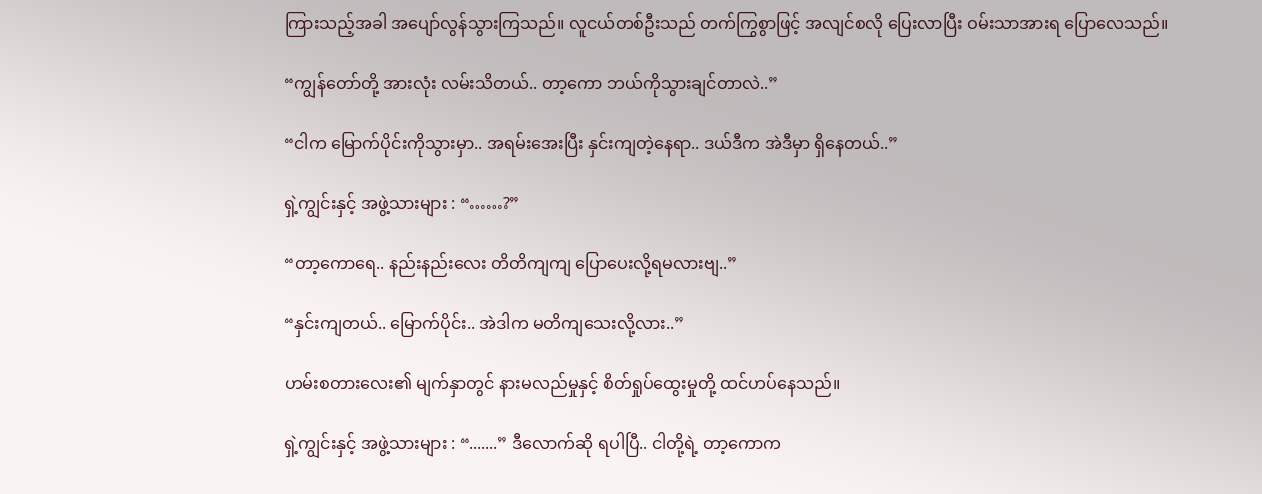ကြားသည့်အခါ အပျော်လွန်သွားကြသည်။ လူငယ်တစ်ဦးသည် တက်ကြွစွာဖြင့် အလျင်စလို ပြေးလာပြီး ဝမ်းသာအားရ ပြောလေသည်။

“ကျွန်တော်တို့ အားလုံး လမ်းသိတယ်.. တာ့ကော ဘယ်ကိုသွားချင်တာလဲ..”

“ငါက မြောက်ပိုင်းကိုသွားမှာ.. အရမ်းအေးပြီး နှင်းကျတဲ့နေရာ.. ဒယ်ဒီက အဲဒီမှာ ရှိနေတယ်..”

ရှဲ့ကျွင်းနှင့် အဖွဲ့သားများ : “……?”

“တာ့ကောရေ.. နည်းနည်းလေး တိတိကျကျ ပြောပေးလို့ရမလားဗျ..”

“နှင်းကျတယ်.. မြောက်ပိုင်း.. အဲဒါက မတိကျသေးလို့လား..”

ဟမ်းစတားလေး၏ မျက်နှာတွင် နားမလည်မှုနှင့် စိတ်ရှုပ်ထွေးမှုတို့ ထင်ဟပ်နေသည်။

ရှဲ့ကျွင်းနှင့် အဖွဲ့သားများ : “.......” ဒီလောက်ဆို ရပါပြီ.. ငါတို့ရဲ့ တာ့ကောက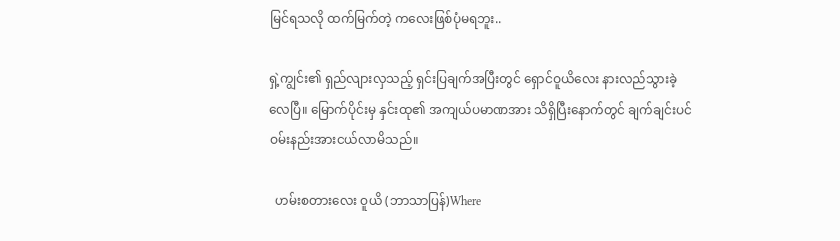မြင်ရသလို ထက်မြက်တဲ့ ကလေးဖြစ်ပုံမရဘူး..

ရှဲ့ကျွင်း၏ ရှည်လျားလှသည့် ရှင်းပြချက်အပြီးတွင် ရှောင်ဝူယိလေး နားလည်သွားခဲ့လေပြီ။ မြောက်ပိုင်းမှ နှင်းထု၏ အကျယ်ပမာဏအား သိရှိပြီးနောက်တွင် ချက်ချင်းပင် ဝမ်းနည်းအားငယ်လာမိသည်။

  ဟမ်းစတားလေး ဝူယိ (ဘာသာပြန်)Where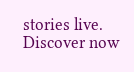stories live. Discover now